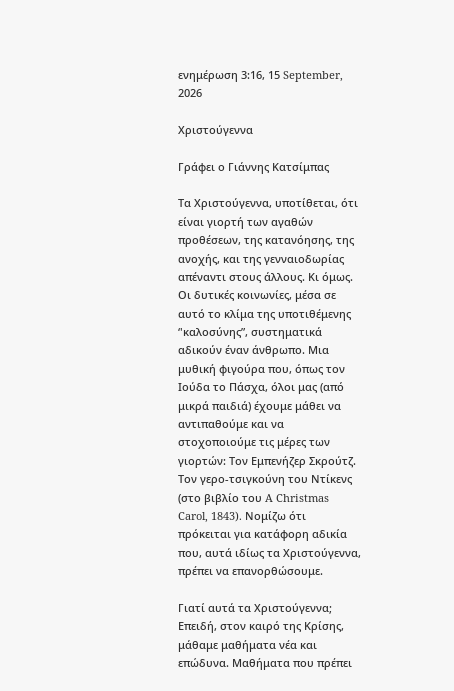ενημέρωση 3:16, 15 September, 2026

Χριστούγεννα

Γράφει ο Γιάννης Κατσίμπας

Τα Χριστούγεννα, υποτίθεται, ότι είναι γιορτή των αγαθών προθέσεων, της κατανόησης, της ανοχής, και της γενναιοδωρίας απέναντι στους άλλους. Κι όμως. Οι δυτικές κοινωνίες, μέσα σε αυτό το κλίμα της υποτιθέμενης ‘'καλοσύνης”, συστηματικά αδικούν έναν άνθρωπο. Μια μυθική φιγούρα που, όπως τον Ιούδα το Πάσχα, όλοι μας (από μικρά παιδιά) έχουμε μάθει να αντιπαθούμε και να στοχοποιούμε τις μέρες των γιορτών: Τον Εμπενήζερ Σκρούτζ. Τον γερο-τσιγκούνη του Ντίκενς (στο βιβλίο του A Christmas Carol, 1843). Νομίζω ότι πρόκειται για κατάφορη αδικία που, αυτά ιδίως τα Χριστούγεννα, πρέπει να επανορθώσουμε.

Γιατί αυτά τα Χριστούγεννα; Επειδή, στον καιρό της Κρίσης, μάθαμε μαθήματα νέα και επώδυνα. Μαθήματα που πρέπει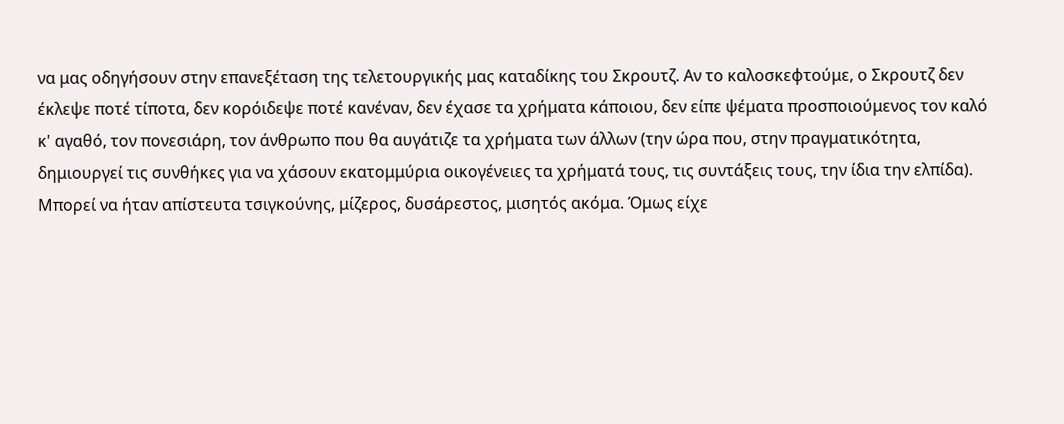να μας οδηγήσουν στην επανεξέταση της τελετουργικής μας καταδίκης του Σκρουτζ. Αν το καλοσκεφτούμε, ο Σκρουτζ δεν έκλεψε ποτέ τίποτα, δεν κορόιδεψε ποτέ κανέναν, δεν έχασε τα χρήματα κάποιου, δεν είπε ψέματα προσποιούμενος τον καλό κ' αγαθό, τον πονεσιάρη, τον άνθρωπο που θα αυγάτιζε τα χρήματα των άλλων (την ώρα που, στην πραγματικότητα, δημιουργεί τις συνθήκες για να χάσουν εκατομμύρια οικογένειες τα χρήματά τους, τις συντάξεις τους, την ίδια την ελπίδα). Μπορεί να ήταν απίστευτα τσιγκούνης, μίζερος, δυσάρεστος, μισητός ακόμα. Όμως είχε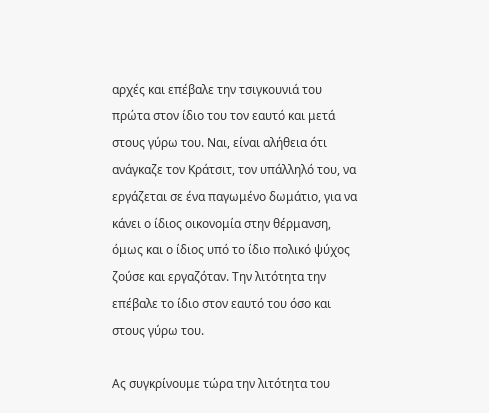αρχές και επέβαλε την τσιγκουνιά του πρώτα στον ίδιο του τον εαυτό και μετά στους γύρω του. Ναι, είναι αλήθεια ότι ανάγκαζε τον Κράτσιτ, τον υπάλληλό του, να εργάζεται σε ένα παγωμένο δωμάτιο, για να κάνει ο ίδιος οικονομία στην θέρμανση, όμως και ο ίδιος υπό το ίδιο πολικό ψύχος ζούσε και εργαζόταν. Την λιτότητα την επέβαλε το ίδιο στον εαυτό του όσο και στους γύρω του.

Ας συγκρίνουμε τώρα την λιτότητα του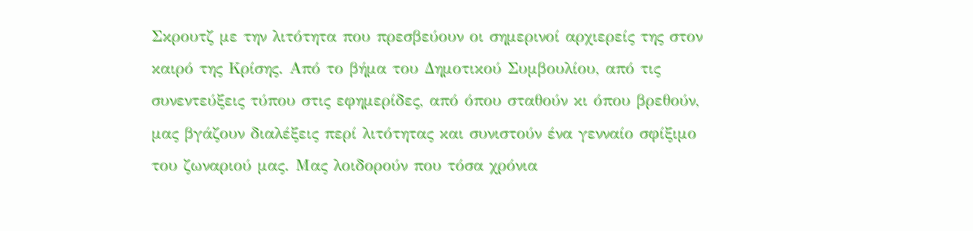Σκρουτζ με την λιτότητα που πρεσβεύουν οι σημερινοί αρχιερείς της στον καιρό της Κρίσης. Από το βήμα του Δημοτικού Συμβουλίου, από τις συνεντεύξεις τύπου στις εφημερίδες, από όπου σταθούν κι όπου βρεθούν, μας βγάζουν διαλέξεις περί λιτότητας και συνιστούν ένα γενναίο σφίξιμο του ζωναριού μας. Μας λοιδορούν που τόσα χρόνια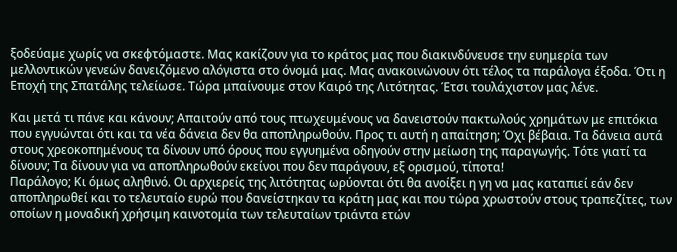ξοδεύαμε χωρίς να σκεφτόμαστε. Μας κακίζουν για το κράτος μας που διακινδύνευσε την ευημερία των μελλοντικών γενεών δανειζόμενο αλόγιστα στο όνομά μας. Μας ανακοινώνουν ότι τέλος τα παράλογα έξοδα. Ότι η Εποχή της Σπατάλης τελείωσε. Τώρα μπαίνουμε στον Καιρό της Λιτότητας. Έτσι τουλάχιστον μας λένε.

Και μετά τι πάνε και κάνουν; Απαιτούν από τους πτωχευμένους να δανειστούν πακτωλούς χρημάτων με επιτόκια που εγγυώνται ότι και τα νέα δάνεια δεν θα αποπληρωθούν. Προς τι αυτή η απαίτηση; Όχι βέβαια. Τα δάνεια αυτά στους χρεοκοπημένους τα δίνουν υπό όρους που εγγυημένα οδηγούν στην μείωση της παραγωγής. Τότε γιατί τα δίνουν; Τα δίνουν για να αποπληρωθούν εκείνοι που δεν παράγουν, εξ ορισμού, τίποτα!
Παράλογο; Κι όμως αληθινό. Οι αρχιερείς της λιτότητας ωρύονται ότι θα ανοίξει η γη να μας καταπιεί εάν δεν αποπληρωθεί και το τελευταίο ευρώ που δανείστηκαν τα κράτη μας και που τώρα χρωστούν στους τραπεζίτες, των οποίων η μοναδική χρήσιμη καινοτομία των τελευταίων τριάντα ετών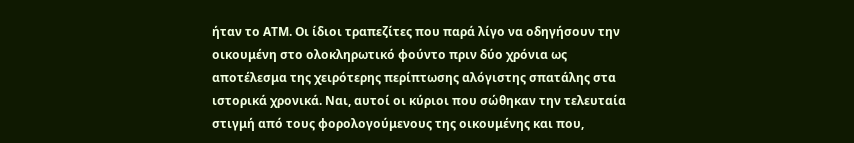ήταν το ΑΤΜ. Οι ίδιοι τραπεζίτες που παρά λίγο να οδηγήσουν την οικουμένη στο ολοκληρωτικό φούντο πριν δύο χρόνια ως αποτέλεσμα της χειρότερης περίπτωσης αλόγιστης σπατάλης στα ιστορικά χρονικά. Ναι, αυτοί οι κύριοι που σώθηκαν την τελευταία στιγμή από τους φορολογούμενους της οικουμένης και που,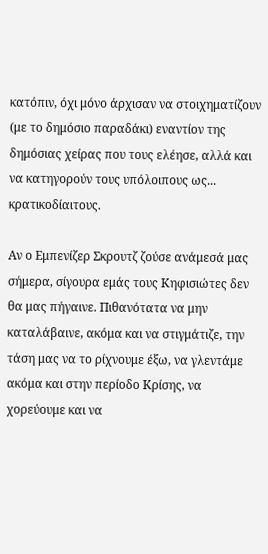κατόπιν, όχι μόνο άρχισαν να στοιχηματίζουν (με το δημόσιο παραδάκι) εναντίον της δημόσιας χείρας που τους ελέησε, αλλά και να κατηγορούν τους υπόλοιπους ως... κρατικοδίαιτους.

Αν ο Εμπενίζερ Σκρουτζ ζούσε ανάμεσά μας σήμερα, σίγουρα εμάς τους Κηφισιώτες δεν θα μας πήγαινε. Πιθανότατα να μην καταλάβαινε, ακόμα και να στιγμάτιζε, την τάση μας να το ρίχνουμε έξω, να γλεντάμε ακόμα και στην περίοδο Κρίσης, να χορεύουμε και να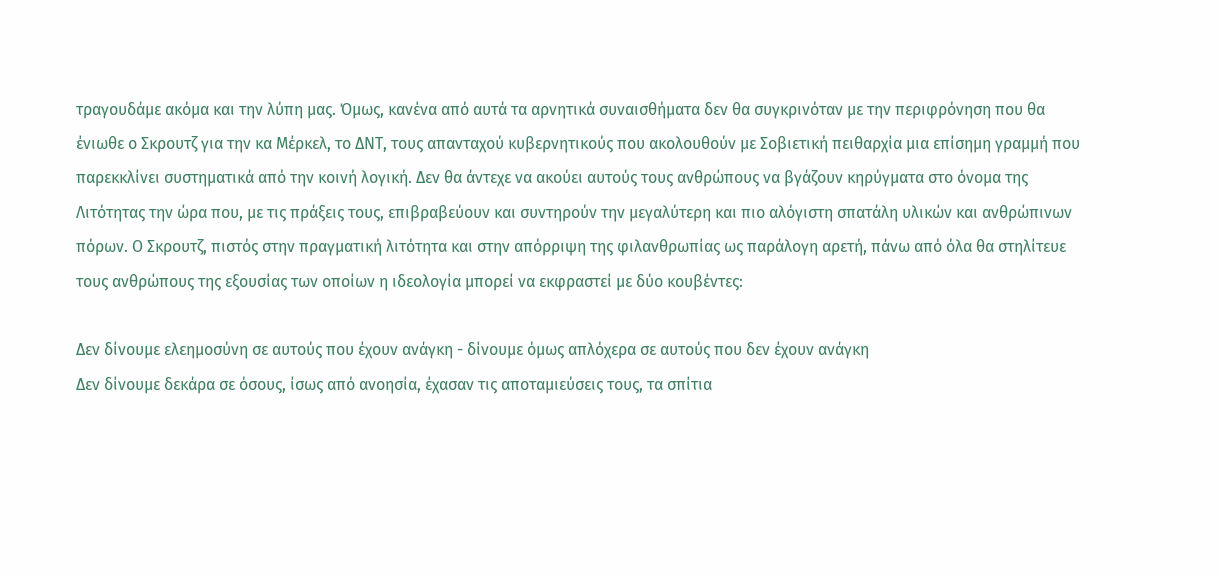τραγουδάμε ακόμα και την λύπη μας. Όμως, κανένα από αυτά τα αρνητικά συναισθήματα δεν θα συγκρινόταν με την περιφρόνηση που θα ένιωθε ο Σκρουτζ για την κα Μέρκελ, το ΔΝΤ, τους απανταχού κυβερνητικούς που ακολουθούν με Σοβιετική πειθαρχία μια επίσημη γραμμή που παρεκκλίνει συστηματικά από την κοινή λογική. Δεν θα άντεχε να ακούει αυτούς τους ανθρώπους να βγάζουν κηρύγματα στο όνομα της Λιτότητας την ώρα που, με τις πράξεις τους, επιβραβεύουν και συντηρούν την μεγαλύτερη και πιο αλόγιστη σπατάλη υλικών και ανθρώπινων πόρων. Ο Σκρουτζ, πιστός στην πραγματική λιτότητα και στην απόρριψη της φιλανθρωπίας ως παράλογη αρετή, πάνω από όλα θα στηλίτευε τους ανθρώπους της εξουσίας των οποίων η ιδεολογία μπορεί να εκφραστεί με δύο κουβέντες:

Δεν δίνουμε ελεημοσύνη σε αυτούς που έχουν ανάγκη - δίνουμε όμως απλόχερα σε αυτούς που δεν έχουν ανάγκη
Δεν δίνουμε δεκάρα σε όσους, ίσως από ανοησία, έχασαν τις αποταμιεύσεις τους, τα σπίτια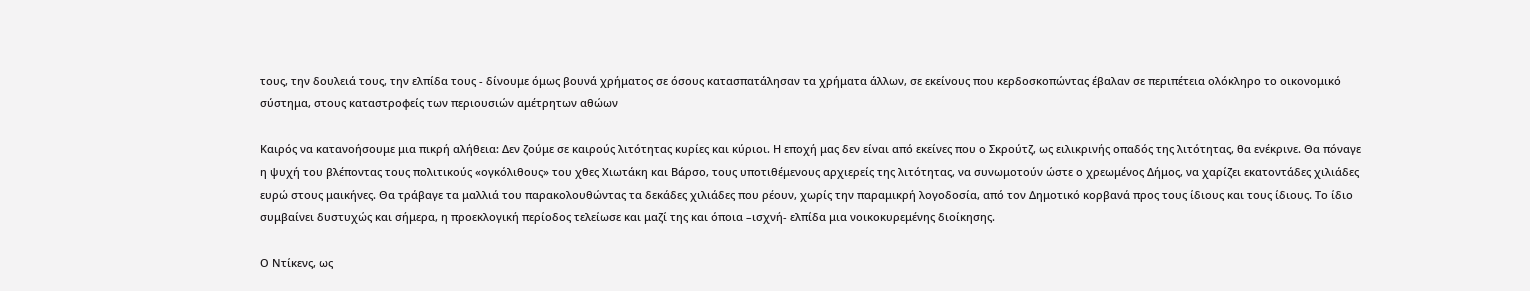τους, την δουλειά τους, την ελπίδα τους - δίνουμε όμως βουνά χρήματος σε όσους κατασπατάλησαν τα χρήματα άλλων, σε εκείνους που κερδοσκοπώντας έβαλαν σε περιπέτεια ολόκληρο το οικονομικό σύστημα, στους καταστροφείς των περιουσιών αμέτρητων αθώων

Καιρός να κατανοήσουμε μια πικρή αλήθεια: Δεν ζούμε σε καιρούς λιτότητας κυρίες και κύριοι. Η εποχή μας δεν είναι από εκείνες που ο Σκρούτζ, ως ειλικρινής οπαδός της λιτότητας, θα ενέκρινε. Θα πόναγε η ψυχή του βλέποντας τους πολιτικούς «ογκόλιθους» του χθες Χιωτάκη και Βάρσο, τους υποτιθέμενους αρχιερείς της λιτότητας, να συνωμοτούν ώστε ο χρεωμένος Δήμος, να χαρίζει εκατοντάδες χιλιάδες ευρώ στους μαικήνες. Θα τράβαγε τα μαλλιά του παρακολουθώντας τα δεκάδες χιλιάδες που ρέουν, χωρίς την παραμικρή λογοδοσία, από τον Δημοτικό κορβανά προς τους ίδιους και τους ίδιους. Το ίδιο συμβαίνει δυστυχώς και σήμερα, η προεκλογική περίοδος τελείωσε και μαζί της και όποια –ισχνή- ελπίδα μια νοικοκυρεμένης διοίκησης.

Ο Ντίκενς, ως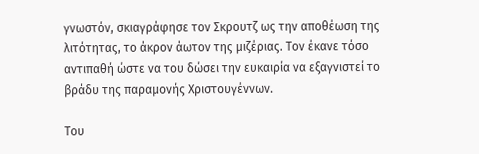γνωστόν, σκιαγράφησε τον Σκρουτζ ως την αποθέωση της λιτότητας, το άκρον άωτον της μιζέριας. Τον έκανε τόσο αντιπαθή ώστε να του δώσει την ευκαιρία να εξαγνιστεί το βράδυ της παραμονής Χριστουγέννων.

Του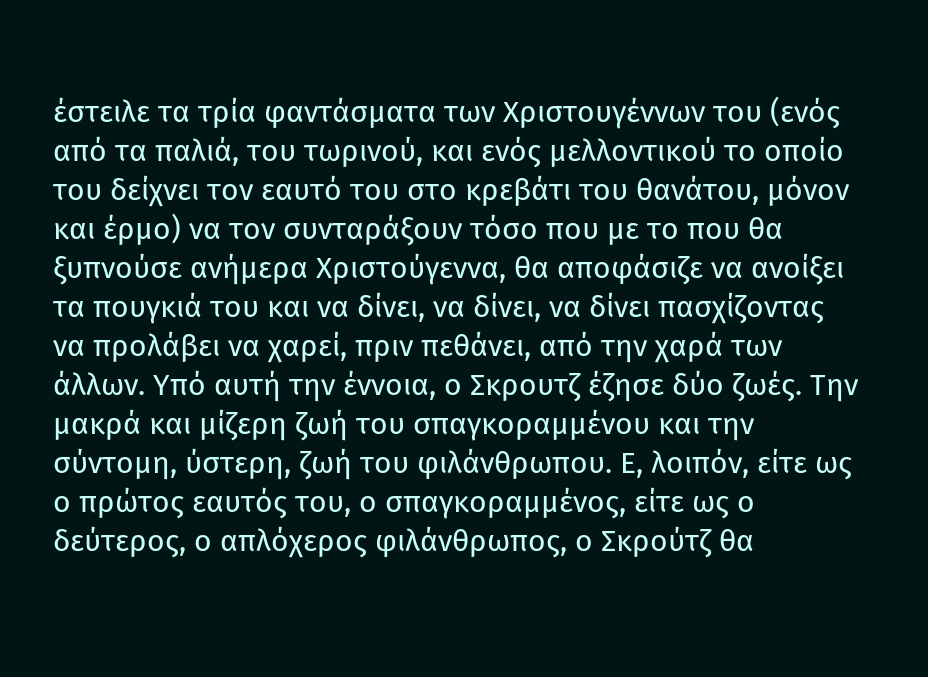έστειλε τα τρία φαντάσματα των Χριστουγέννων του (ενός από τα παλιά, του τωρινού, και ενός μελλοντικού το οποίο του δείχνει τον εαυτό του στο κρεβάτι του θανάτου, μόνον και έρμο) να τον συνταράξουν τόσο που με το που θα ξυπνούσε ανήμερα Χριστούγεννα, θα αποφάσιζε να ανοίξει τα πουγκιά του και να δίνει, να δίνει, να δίνει πασχίζοντας να προλάβει να χαρεί, πριν πεθάνει, από την χαρά των άλλων. Υπό αυτή την έννοια, ο Σκρουτζ έζησε δύο ζωές. Την μακρά και μίζερη ζωή του σπαγκοραμμένου και την σύντομη, ύστερη, ζωή του φιλάνθρωπου. Ε, λοιπόν, είτε ως ο πρώτος εαυτός του, ο σπαγκοραμμένος, είτε ως ο δεύτερος, ο απλόχερος φιλάνθρωπος, ο Σκρούτζ θα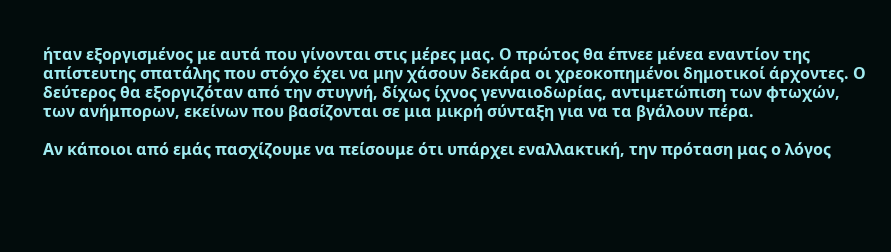ήταν εξοργισμένος με αυτά που γίνονται στις μέρες μας. Ο πρώτος θα έπνεε μένεα εναντίον της απίστευτης σπατάλης που στόχο έχει να μην χάσουν δεκάρα οι χρεοκοπημένοι δημοτικοί άρχοντες. Ο δεύτερος θα εξοργιζόταν από την στυγνή, δίχως ίχνος γενναιοδωρίας, αντιμετώπιση των φτωχών, των ανήμπορων, εκείνων που βασίζονται σε μια μικρή σύνταξη για να τα βγάλουν πέρα.

Αν κάποιοι από εμάς πασχίζουμε να πείσουμε ότι υπάρχει εναλλακτική, την πρόταση μας ο λόγος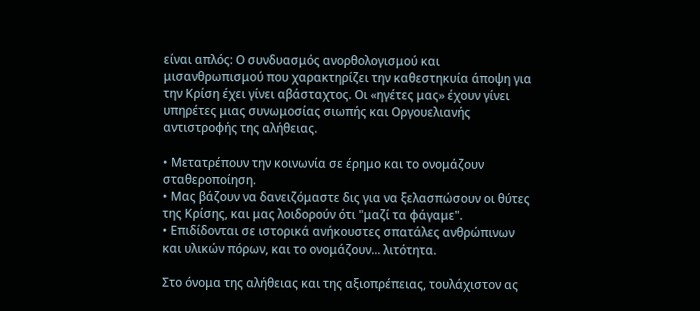είναι απλός: Ο συνδυασμός ανορθολογισμού και μισανθρωπισμού που χαρακτηρίζει την καθεστηκυία άποψη για την Κρίση έχει γίνει αβάσταχτος. Οι «ηγέτες μας» έχουν γίνει υπηρέτες μιας συνωμοσίας σιωπής και Οργουελιανής αντιστροφής της αλήθειας.

• Μετατρέπουν την κοινωνία σε έρημο και το ονομάζουν σταθεροποίηση.
• Μας βάζουν να δανειζόμαστε δις για να ξελασπώσουν οι θύτες της Κρίσης, και μας λοιδορούν ότι "μαζί τα φάγαμε".
• Επιδίδονται σε ιστορικά ανήκουστες σπατάλες ανθρώπινων και υλικών πόρων, και το ονομάζουν... λιτότητα.

Στο όνομα της αλήθειας και της αξιοπρέπειας, τουλάχιστον ας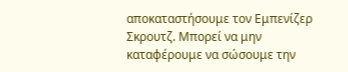αποκαταστήσουμε τον Εμπενίζερ Σκρουτζ. Μπορεί να μην καταφέρουμε να σώσουμε την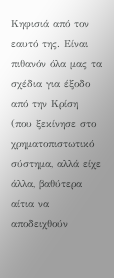Κηφισιά από τον εαυτό της. Είναι πιθανόν όλα μας τα σχέδια για έξοδο από την Κρίση (που ξεκίνησε στο χρηματοπιστωτικό σύστημα, αλλά είχε άλλα, βαθύτερα αίτια να αποδειχθούν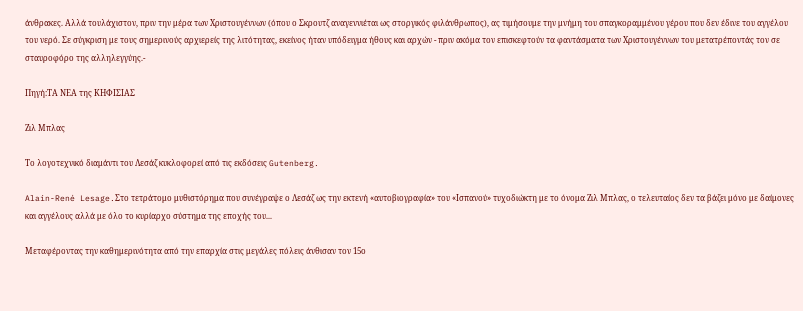άνθρακες. Αλλά τουλάχιστον, πριν την μέρα των Χριστουγέννων (όπου ο Σκρουτζ αναγεννιέται ως στοργικός φιλάνθρωπος), ας τιμήσουμε την μνήμη του σπαγκοραμμένου γέρου που δεν έδινε του αγγέλου του νερό. Σε σύγκριση με τους σημερινούς αρχιερείς της λιτότητας, εκείνος ήταν υπόδειγμα ήθους και αρχών - πριν ακόμα τον επισκεφτούν τα φαντάσματα των Χριστουγέννων του μετατρέποντάς τον σε σταυροφόρο της αλληλεγγύης.-

Πηγή:ΤΑ ΝΕΑ της ΚΗΦΙΣΙΑΣ

Ζιλ Μπλας

Το λογοτεχνικό διαμάντι του Λεσάζ κυκλοφορεί από τις εκδόσεις Gutenberg.

Alain-René Lesage.Στο τετράτομο μυθιστόρημα που συνέγραψε ο Λεσάζ ως την εκτενή «αυτοβιογραφία» του «Ισπανού» τυχοδιώκτη με το όνομα Ζιλ Μπλας, ο τελευταίος δεν τα βάζει μόνο με δαίμονες και αγγέλους αλλά με όλο το κυρίαρχο σύστημα της εποχής του...

Μεταφέροντας την καθημερινότητα από την επαρχία στις μεγάλες πόλεις άνθισαν τον 15ο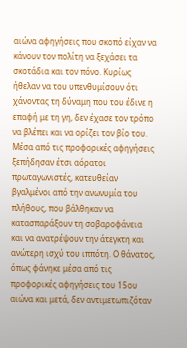αιώνα αφηγήσεις που σκοπό είχαν να κάνουν τον πολίτη να ξεχάσει τα σκοτάδια και τον πόνο. Κυρίως ήθελαν να του υπενθυμίσουν ότι χάνοντας τη δύναμη που του έδινε η επαφή με τη γη, δεν έχασε τον τρόπο να βλέπει και να ορίζει τον βίο του. Μέσα από τις προφορικές αφηγήσεις ξεπήδησαν έτσι αόρατοι πρωταγωνιστές, κατευθείαν βγαλμένοι από την ανωνυμία του πλήθους, που βάλθηκαν να κατασπαράξουν τη σοβαροφάνεια και να ανατρέψουν την άτεγκτη και ανώτερη ισχύ του ιππότη. Ο θάνατος, όπως φάνηκε μέσα από τις προφορικές αφηγήσεις του 15ου αιώνα και μετά, δεν αντιμετωπιζόταν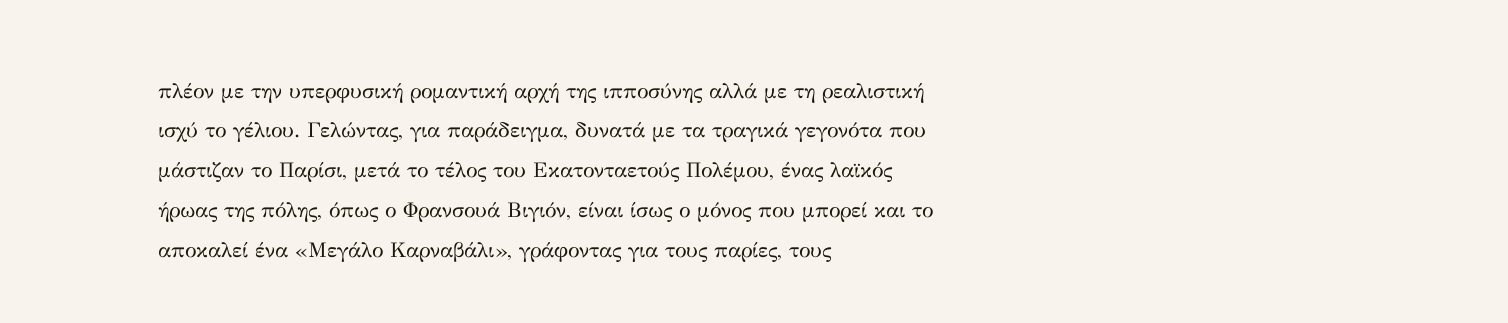πλέον με την υπερφυσική ρομαντική αρχή της ιπποσύνης αλλά με τη ρεαλιστική ισχύ το γέλιου. Γελώντας, για παράδειγμα, δυνατά με τα τραγικά γεγονότα που μάστιζαν το Παρίσι, μετά το τέλος του Εκατονταετούς Πολέμου, ένας λαϊκός ήρωας της πόλης, όπως ο Φρανσουά Βιγιόν, είναι ίσως ο μόνος που μπορεί και το αποκαλεί ένα «Μεγάλο Καρναβάλι», γράφοντας για τους παρίες, τους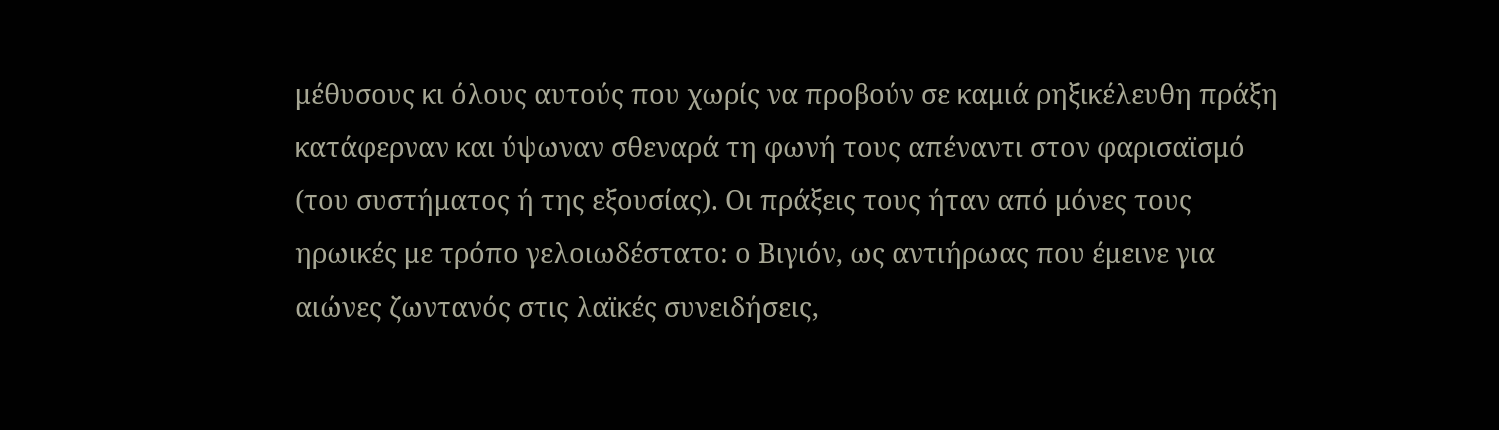μέθυσους κι όλους αυτούς που χωρίς να προβούν σε καμιά ρηξικέλευθη πράξη κατάφερναν και ύψωναν σθεναρά τη φωνή τους απέναντι στον φαρισαϊσμό (του συστήματος ή της εξουσίας). Οι πράξεις τους ήταν από μόνες τους ηρωικές με τρόπο γελοιωδέστατο: ο Βιγιόν, ως αντιήρωας που έμεινε για αιώνες ζωντανός στις λαϊκές συνειδήσεις,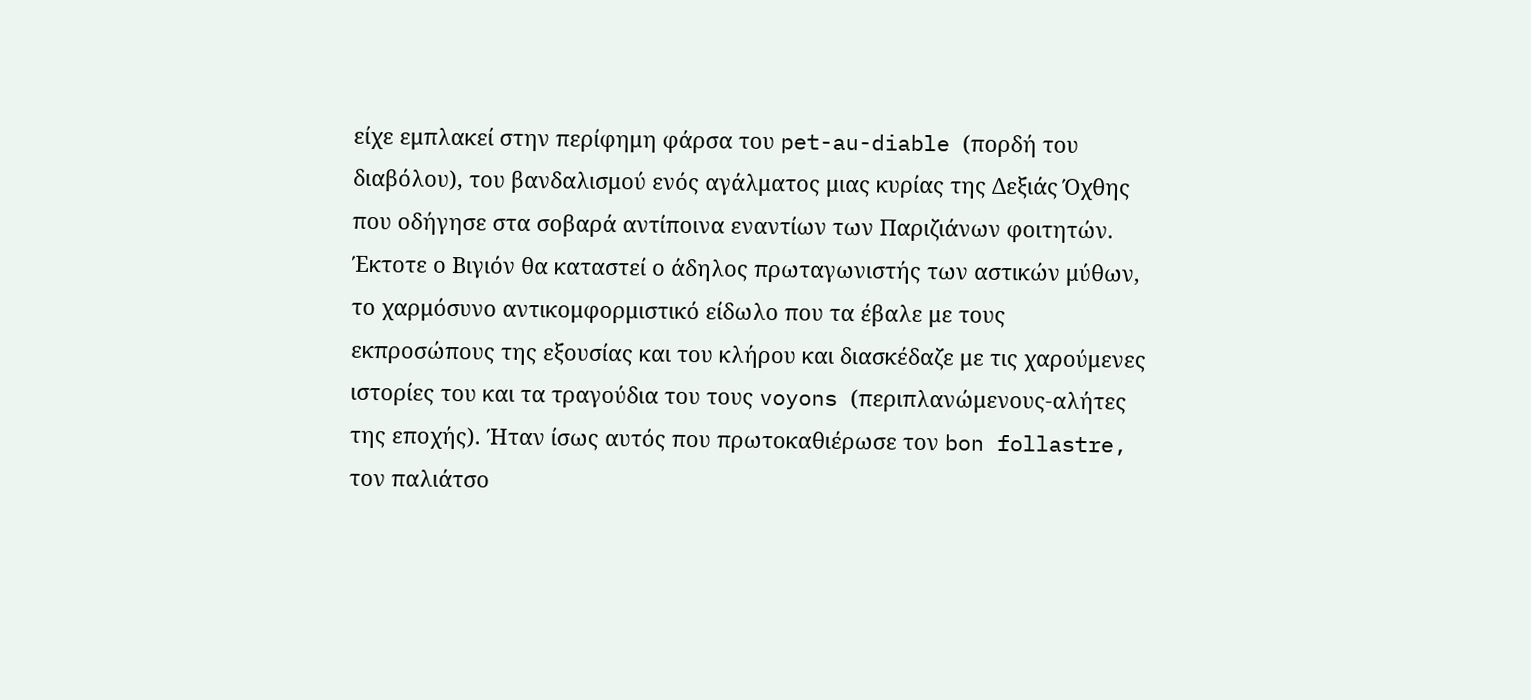είχε εμπλακεί στην περίφημη φάρσα του pet-au-diable (πορδή του διαβόλου), του βανδαλισμού ενός αγάλματος μιας κυρίας της Δεξιάς Όχθης που οδήγησε στα σοβαρά αντίποινα εναντίων των Παριζιάνων φοιτητών. Έκτοτε ο Βιγιόν θα καταστεί ο άδηλος πρωταγωνιστής των αστικών μύθων, το χαρμόσυνο αντικομφορμιστικό είδωλο που τα έβαλε με τους εκπροσώπους της εξουσίας και του κλήρου και διασκέδαζε με τις χαρούμενες ιστορίες του και τα τραγούδια του τους voyons (περιπλανώμενους-αλήτες της εποχής). Ήταν ίσως αυτός που πρωτοκαθιέρωσε τον bon follastre, τον παλιάτσο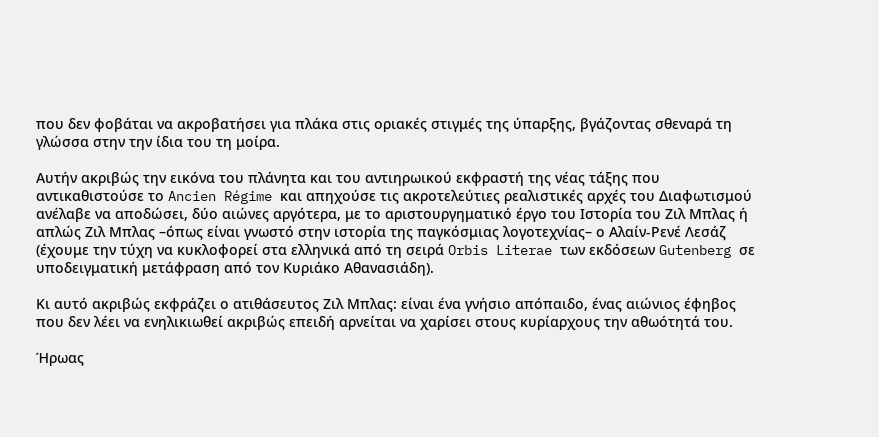που δεν φοβάται να ακροβατήσει για πλάκα στις οριακές στιγμές της ύπαρξης, βγάζοντας σθεναρά τη γλώσσα στην την ίδια του τη μοίρα.

Αυτήν ακριβώς την εικόνα του πλάνητα και του αντιηρωικού εκφραστή της νέας τάξης που αντικαθιστούσε το Ancien Régime και απηχούσε τις ακροτελεύτιες ρεαλιστικές αρχές του Διαφωτισμού ανέλαβε να αποδώσει, δύο αιώνες αργότερα, με το αριστουργηματικό έργο του Ιστορία του Ζιλ Μπλας ή απλώς Ζιλ Μπλας –όπως είναι γνωστό στην ιστορία της παγκόσμιας λογοτεχνίας– ο Αλαίν-Ρενέ Λεσάζ (έχουμε την τύχη να κυκλοφορεί στα ελληνικά από τη σειρά Orbis Literae των εκδόσεων Gutenberg σε υποδειγματική μετάφραση από τον Κυριάκο Αθανασιάδη).

Κι αυτό ακριβώς εκφράζει ο ατιθάσευτος Ζιλ Μπλας: είναι ένα γνήσιο απόπαιδο, ένας αιώνιος έφηβος που δεν λέει να ενηλικιωθεί ακριβώς επειδή αρνείται να χαρίσει στους κυρίαρχους την αθωότητά του.

Ήρωας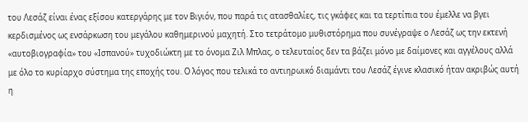του Λεσάζ είναι ένας εξίσου κατεργάρης με τον Βιγιόν, που παρά τις ατασθαλίες, τις γκάφες και τα τερτίπια του έμελλε να βγει κερδισμένος ως ενσάρκωση του μεγάλου καθημερινού μαχητή. Στο τετράτομο μυθιστόρημα που συνέγραψε ο Λεσάζ ως την εκτενή «αυτοβιογραφία» του «Ισπανού» τυχοδιώκτη με το όνομα Ζιλ Μπλας, ο τελευταίος δεν τα βάζει μόνο με δαίμονες και αγγέλους αλλά με όλο το κυρίαρχο σύστημα της εποχής του. Ο λόγος που τελικά το αντιηρωικό διαμάντι του Λεσάζ έγινε κλασικό ήταν ακριβώς αυτή η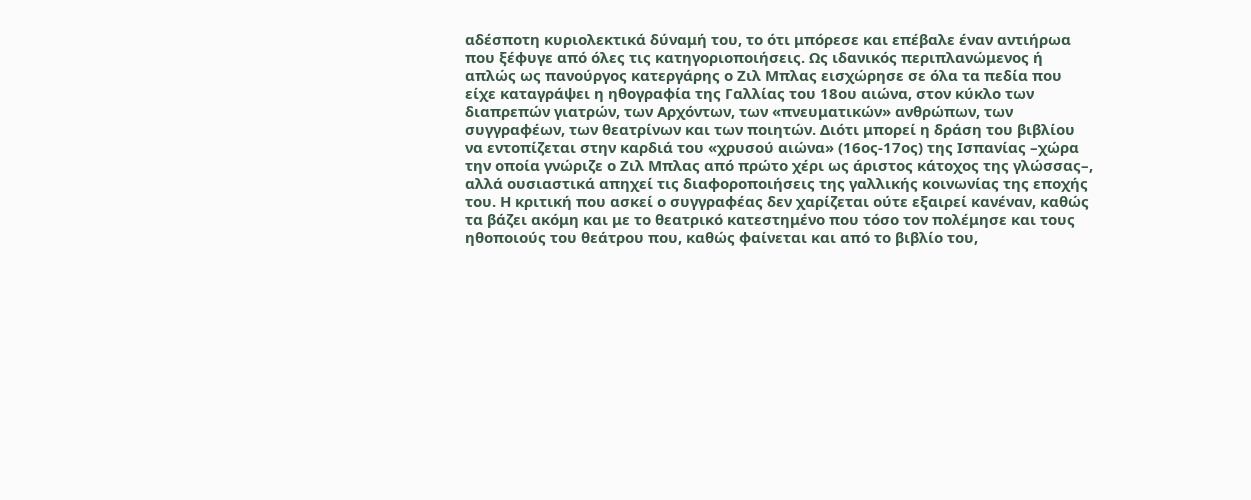αδέσποτη κυριολεκτικά δύναμή του, το ότι μπόρεσε και επέβαλε έναν αντιήρωα που ξέφυγε από όλες τις κατηγοριοποιήσεις. Ως ιδανικός περιπλανώμενος ή απλώς ως πανούργος κατεργάρης ο Ζιλ Μπλας εισχώρησε σε όλα τα πεδία που είχε καταγράψει η ηθογραφία της Γαλλίας του 18ου αιώνα, στον κύκλο των διαπρεπών γιατρών, των Αρχόντων, των «πνευματικών» ανθρώπων, των συγγραφέων, των θεατρίνων και των ποιητών. Διότι μπορεί η δράση του βιβλίου να εντοπίζεται στην καρδιά του «χρυσού αιώνα» (16ος-17ος) της Ισπανίας –χώρα την οποία γνώριζε ο Ζιλ Μπλας από πρώτο χέρι ως άριστος κάτοχος της γλώσσας–, αλλά ουσιαστικά απηχεί τις διαφοροποιήσεις της γαλλικής κοινωνίας της εποχής του. Η κριτική που ασκεί ο συγγραφέας δεν χαρίζεται ούτε εξαιρεί κανέναν, καθώς τα βάζει ακόμη και με το θεατρικό κατεστημένο που τόσο τον πολέμησε και τους ηθοποιούς του θεάτρου που, καθώς φαίνεται και από το βιβλίο του,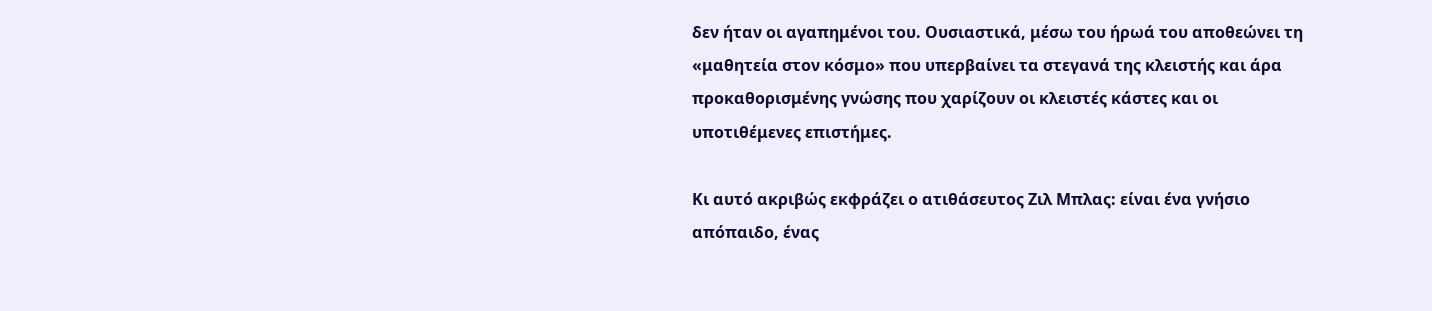δεν ήταν οι αγαπημένοι του. Ουσιαστικά, μέσω του ήρωά του αποθεώνει τη «μαθητεία στον κόσμο» που υπερβαίνει τα στεγανά της κλειστής και άρα προκαθορισμένης γνώσης που χαρίζουν οι κλειστές κάστες και οι υποτιθέμενες επιστήμες.

Κι αυτό ακριβώς εκφράζει ο ατιθάσευτος Ζιλ Μπλας: είναι ένα γνήσιο απόπαιδο, ένας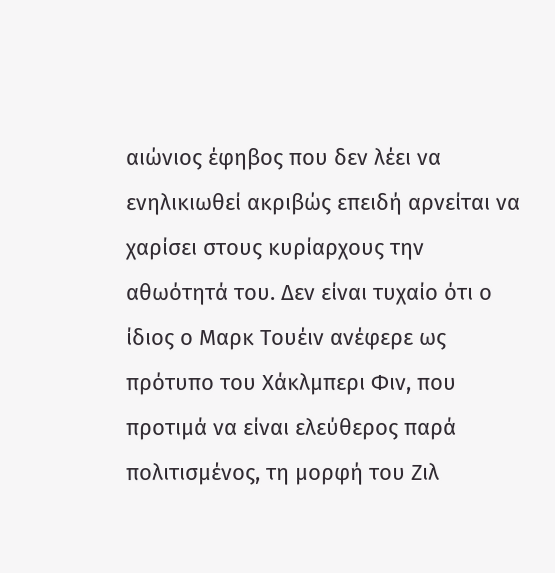αιώνιος έφηβος που δεν λέει να ενηλικιωθεί ακριβώς επειδή αρνείται να χαρίσει στους κυρίαρχους την αθωότητά του. Δεν είναι τυχαίο ότι ο ίδιος ο Μαρκ Τουέιν ανέφερε ως πρότυπο του Χάκλμπερι Φιν, που προτιμά να είναι ελεύθερος παρά πολιτισμένος, τη μορφή του Ζιλ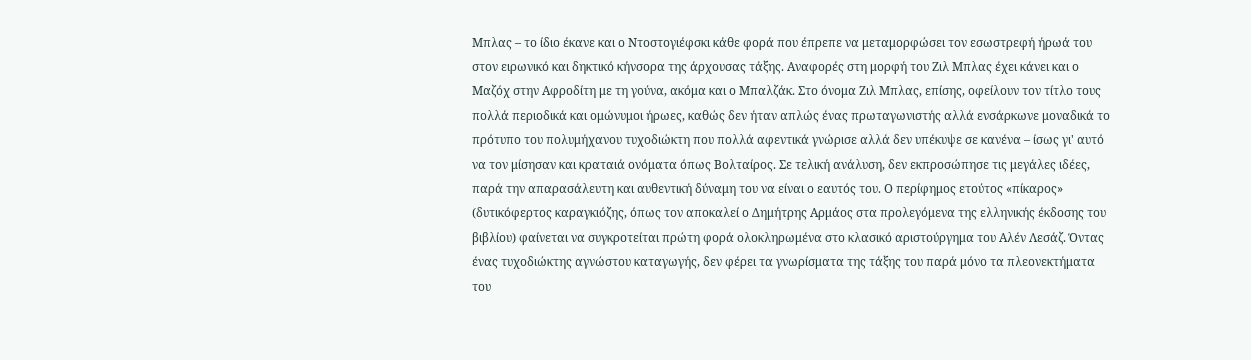Μπλας – το ίδιο έκανε και ο Ντοστογιέφσκι κάθε φορά που έπρεπε να μεταμορφώσει τον εσωστρεφή ήρωά του στον ειρωνικό και δηκτικό κήνσορα της άρχουσας τάξης. Αναφορές στη μορφή του Ζιλ Μπλας έχει κάνει και ο Μαζόχ στην Αφροδίτη με τη γούνα, ακόμα και ο Μπαλζάκ. Στο όνομα Ζιλ Μπλας, επίσης, οφείλουν τον τίτλο τους πολλά περιοδικά και ομώνυμοι ήρωες, καθώς δεν ήταν απλώς ένας πρωταγωνιστής αλλά ενσάρκωνε μοναδικά το πρότυπο του πολυμήχανου τυχοδιώκτη που πολλά αφεντικά γνώρισε αλλά δεν υπέκυψε σε κανένα – ίσως γι' αυτό να τον μίσησαν και κραταιά ονόματα όπως Βολταίρος. Σε τελική ανάλυση, δεν εκπροσώπησε τις μεγάλες ιδέες, παρά την απαρασάλευτη και αυθεντική δύναμη του να είναι ο εαυτός του. Ο περίφημος ετούτος «πίκαρος» (δυτικόφερτος καραγκιόζης, όπως τον αποκαλεί ο Δημήτρης Αρμάος στα προλεγόμενα της ελληνικής έκδοσης του βιβλίου) φαίνεται να συγκροτείται πρώτη φορά ολοκληρωμένα στο κλασικό αριστούργημα του Αλέν Λεσάζ. Όντας ένας τυχοδιώκτης αγνώστου καταγωγής, δεν φέρει τα γνωρίσματα της τάξης του παρά μόνο τα πλεονεκτήματα του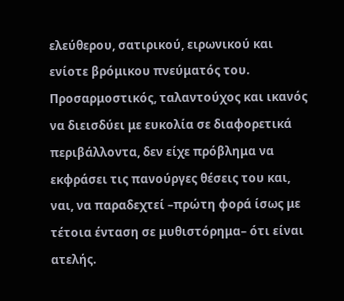ελεύθερου, σατιρικού, ειρωνικού και ενίοτε βρόμικου πνεύματός του. Προσαρμοστικός, ταλαντούχος και ικανός να διεισδύει με ευκολία σε διαφορετικά περιβάλλοντα, δεν είχε πρόβλημα να εκφράσει τις πανούργες θέσεις του και, ναι, να παραδεχτεί –πρώτη φορά ίσως με τέτοια ένταση σε μυθιστόρημα– ότι είναι ατελής.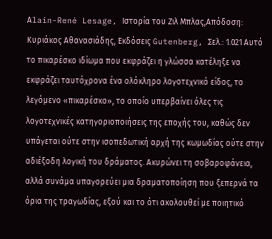Αlain-René Lesage, Ιστορία του Ζιλ Μπλας,Απόδοση: Κυριάκος Αθανασιάδης, Εκδόσεις Gutenberg, Σελ.: 1.021 Αυτό το πικαρέσκο ιδίωμα που εκφράζει η γλώσσα κατέληξε να εκφράζει ταυτόχρονα ένα ολόκληρο λογοτεχνικό είδος, το λεγόμενο «πικαρέσκο», το οποίο υπερβαίνει όλες τις λογοτεχνικές κατηγοριοποιήσεις της εποχής του, καθώς δεν υπάγεται ούτε στην ισοπεδωτική αρχή της κωμωδίας ούτε στην αδιέξοδη λογική του δράματος. Ακυρώνει τη σοβαροφάνεια, αλλά συνάμα υπαγορεύει μια δραματοποίηση που ξεπερνά τα όρια της τραγωδίας, εξού και το ότι ακολουθεί με ποιητικό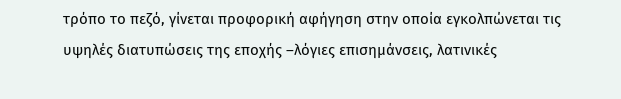τρόπο το πεζό, γίνεται προφορική αφήγηση στην οποία εγκολπώνεται τις υψηλές διατυπώσεις της εποχής –λόγιες επισημάνσεις, λατινικές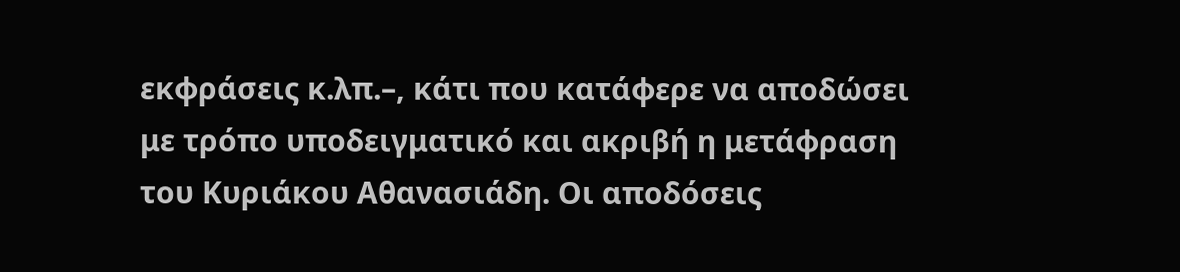εκφράσεις κ.λπ.–, κάτι που κατάφερε να αποδώσει με τρόπο υποδειγματικό και ακριβή η μετάφραση του Κυριάκου Αθανασιάδη. Οι αποδόσεις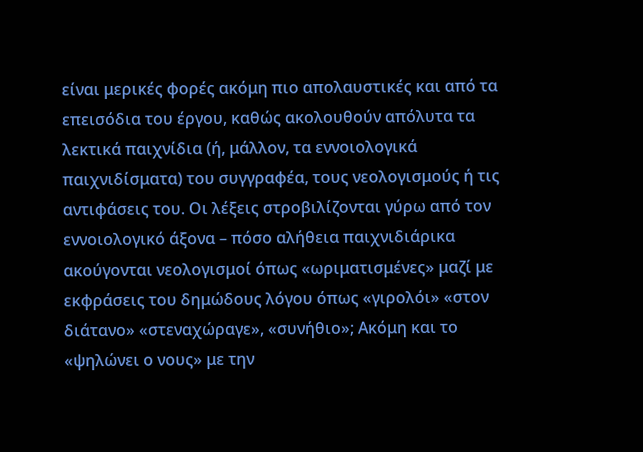είναι μερικές φορές ακόμη πιο απολαυστικές και από τα επεισόδια του έργου, καθώς ακολουθούν απόλυτα τα λεκτικά παιχνίδια (ή, μάλλον, τα εννοιολογικά παιχνιδίσματα) του συγγραφέα, τους νεολογισμούς ή τις αντιφάσεις του. Οι λέξεις στροβιλίζονται γύρω από τον εννοιολογικό άξονα – πόσο αλήθεια παιχνιδιάρικα ακούγονται νεολογισμοί όπως «ωριματισμένες» μαζί με εκφράσεις του δημώδους λόγου όπως «γιρολόι» «στον διάτανο» «στεναχώραγε», «συνήθιο»; Ακόμη και το «ψηλώνει ο νους» με την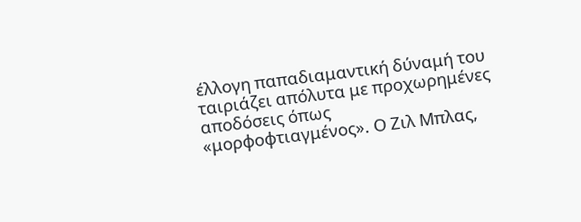έλλογη παπαδιαμαντική δύναμή του ταιριάζει απόλυτα με προχωρημένες αποδόσεις όπως «μορφοφτιαγμένος». Ο Ζιλ Μπλας,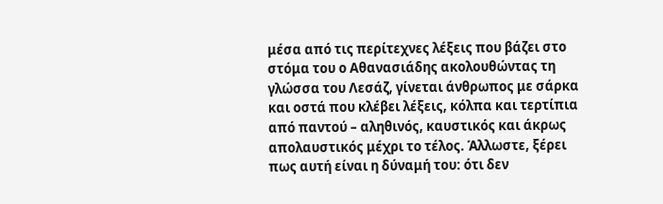μέσα από τις περίτεχνες λέξεις που βάζει στο στόμα του ο Αθανασιάδης ακολουθώντας τη γλώσσα του Λεσάζ, γίνεται άνθρωπος με σάρκα και οστά που κλέβει λέξεις, κόλπα και τερτίπια από παντού – αληθινός, καυστικός και άκρως απολαυστικός μέχρι το τέλος. Άλλωστε, ξέρει πως αυτή είναι η δύναμή του: ότι δεν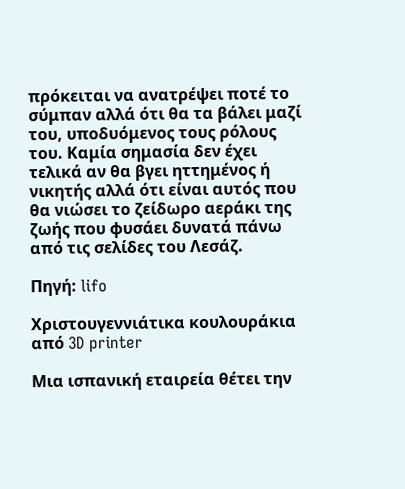πρόκειται να ανατρέψει ποτέ το σύμπαν αλλά ότι θα τα βάλει μαζί του, υποδυόμενος τους ρόλους του. Καμία σημασία δεν έχει τελικά αν θα βγει ηττημένος ή νικητής αλλά ότι είναι αυτός που θα νιώσει το ζείδωρο αεράκι της ζωής που φυσάει δυνατά πάνω από τις σελίδες του Λεσάζ.

Πηγή: lifo

Χριστουγεννιάτικα κουλουράκια από 3D printer

Μια ισπανική εταιρεία θέτει την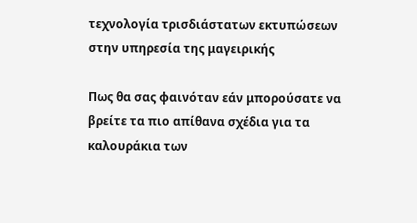τεχνολογία τρισδιάστατων εκτυπώσεων στην υπηρεσία της μαγειρικής

Πως θα σας φαινόταν εάν μπορούσατε να βρείτε τα πιο απίθανα σχέδια για τα καλουράκια των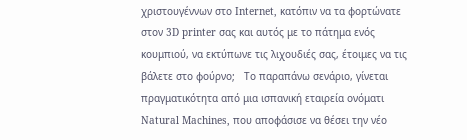χριστουγέννων στο Internet, κατόπιν να τα φορτώνατε στον 3D printer σας και αυτός με το πάτημα ενός κουμπιού, να εκτύπωνε τις λιχουδιές σας, έτοιμες να τις βάλετε στο φούρνο;   Το παραπάνω σενάριο, γίνεται πραγματικότητα από μια ισπανική εταιρεία ονόματι Natural Machines, που αποφάσισε να θέσει την νέο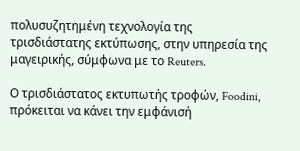πολυσυζητημένη τεχνολογία της τρισδιάστατης εκτύπωσης, στην υπηρεσία της μαγειρικής, σύμφωνα με το Reuters.

Ο τρισδιάστατος εκτυπωτής τροφών, Foodini, πρόκειται να κάνει την εμφάνισή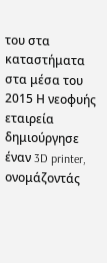του στα καταστήματα στα μέσα του 2015 Η νεοφυής εταιρεία δημιούργησε έναν 3D printer, ονομάζοντάς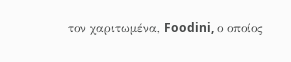τον χαριτωμένα, Foodini, ο οποίος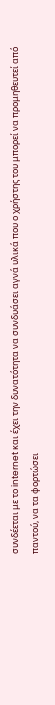συνδέεται με το internet και έχει την δυνατότητα να συνδυάσει αγνά υλικά που ο χρήστης του μπορεί να προμηθευτεί από παντού, να τα φορτώσει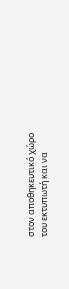στον αποθηκευτικό χώρο του εκτυπωτή και να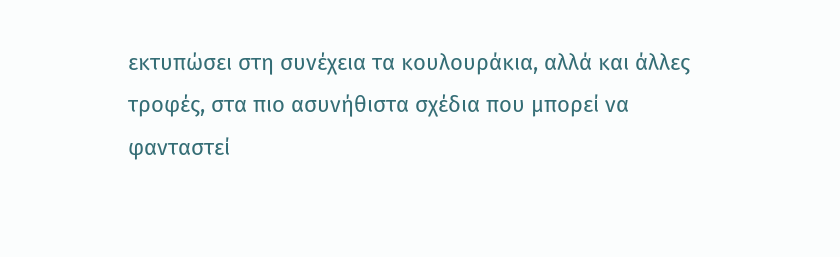εκτυπώσει στη συνέχεια τα κουλουράκια, αλλά και άλλες τροφές, στα πιο ασυνήθιστα σχέδια που μπορεί να φανταστεί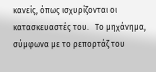κανείς, όπως ισχυρίζονται οι κατασκευαστές του.   Το μηχάνημα, σύμφωνα με το ρεπορτάζ του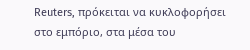Reuters, πρόκειται να κυκλοφορήσει στο εμπόριο, στα μέσα του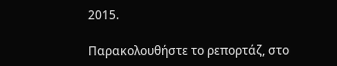2015.

Παρακολουθήστε το ρεπορτάζ, στο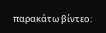παρακάτω βίντεο: